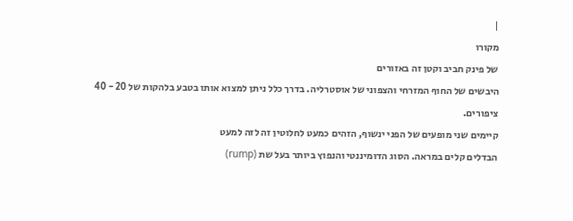|
מקורו
של פינק חביב וקטן זה באזורים
היבשים של החוף המזרחי והצפוני של אוסטרליה. בדרך כלל ניתן למצוא אותו בטבע בלהקות של 20 - 40
ציפורים.
קיימים שני מופעים של הפני ינשוף, הזהים כמעט לחלוטין זה לזה למעט
הבדלים קלים במראה. הסוג הדומיננטי והנפוץ ביותר בעל שת (rump)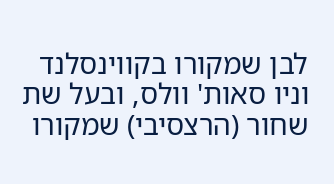לבן שמקורו בקווינסלנד וניו סאות' וולס, ובעל שת שחור (הרצסיבי) שמקורו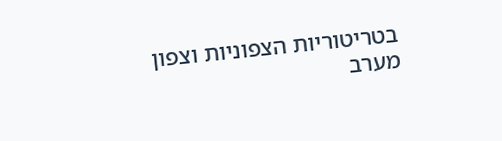בטריטוריות הצפוניות וצפון מערב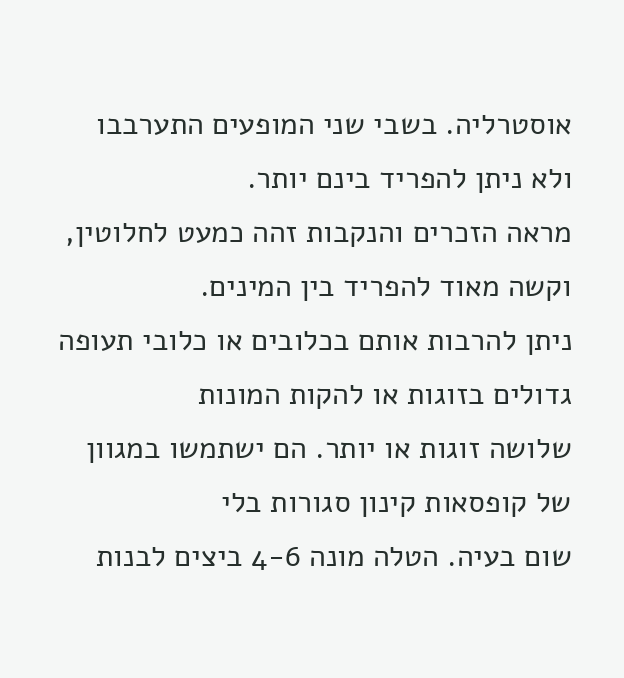אוסטרליה. בשבי שני המופעים התערבבו
ולא ניתן להפריד בינם יותר.
מראה הזכרים והנקבות זהה כמעט לחלוטין, וקשה מאוד להפריד בין המינים.
ניתן להרבות אותם בכלובים או כלובי תעופה גדולים בזוגות או להקות המונות
שלושה זוגות או יותר. הם ישתמשו במגוון של קופסאות קינון סגורות בלי
שום בעיה. הטלה מונה 4-6 ביצים לבנות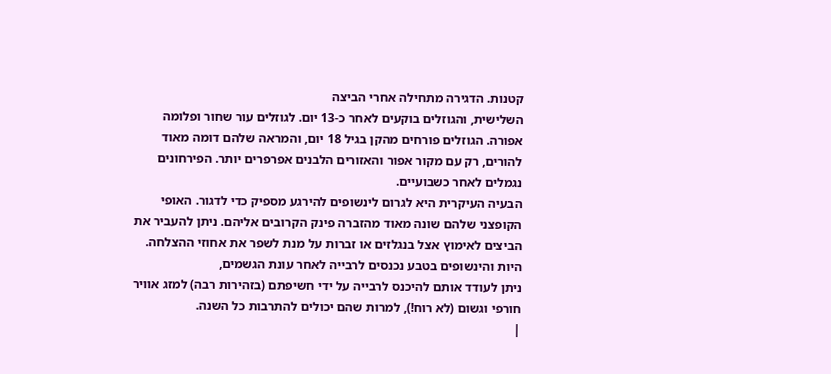קטנות. הדגירה מתחילה אחרי הביצה
השלישית, והגוזלים בוקעים לאחר כ-13 יום. לגוזלים עור שחור ופלומה
אפורה. הגוזלים פורחים מהקן בגיל 18 יום, והמראה שלהם דומה מאוד
להורים, רק עם מקור אפור והאזורים הלבנים אפרפרים יותר. הפירחונים
נגמלים לאחר כשבועיים.
הבעיה העיקרית היא לגרום לינשופים להירגע מספיק כדי לדגור. האופי
הקופצני שלהם שונה מאוד מהזברה פינק הקרובים אליהם. ניתן להעביר את
הביצים לאימוץ אצל בנגלזים או זברות על מנת לשפר את אחוזי ההצלחה.
היות והינשופים בטבע נכנסים לרבייה לאחר עונת הגשמים,
ניתן לעודד אותם להיכנס לרבייה על ידי חשיפתם (בזהירות רבה) למזג אוויר
חורפי וגשום (לא רוח!), למרות שהם יכולים להתרבות כל השנה.
|